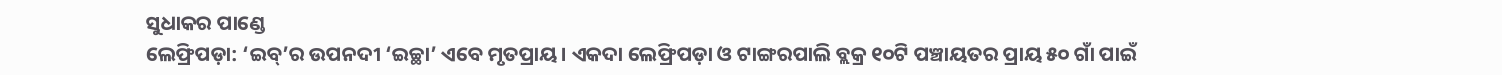ସୁଧାକର ପାଣ୍ଡେ
ଲେଫ୍ରିପଡ଼ା: ‘ଇବ୍’ର ଉପନଦୀ ‘ଇଚ୍ଛା’ ଏବେ ମୃତପ୍ରାୟ। ଏକଦା ଲେଫ୍ରିପଡ଼ା ଓ ଟାଙ୍ଗରପାଲି ବ୍ଲକ୍ର ୧୦ଟି ପଞ୍ଚାୟତର ପ୍ରାୟ ୫୦ ଗାଁ ପାଇଁ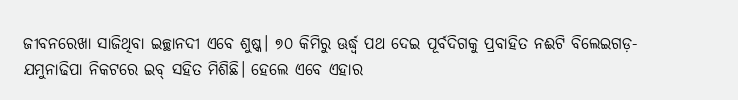ଜୀବନରେଖା ସାଜିଥିବା ଇଚ୍ଛାନଦୀ ଏବେ ଶୁଷ୍କ। ୭୦ କିମିରୁ ଊର୍ଦ୍ଧ୍ବ ପଥ ଦେଇ ପୂର୍ବଦିଗକୁ ପ୍ରବାହିତ ନଈଟି ବିଲେଇଗଡ଼-ଯମୁନାଢିପା ନିକଟରେ ଇବ୍ ସହିତ ମିଶିଛି। ହେଲେ ଏବେ ଏହାର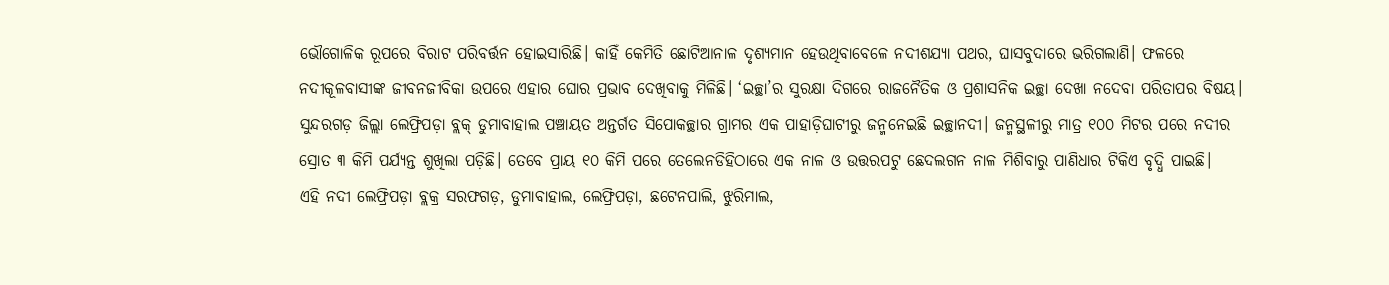ଭୌଗୋଳିକ ରୂପରେ ବିରାଟ ପରିବର୍ତ୍ତନ ହୋଇସାରିଛି। କାହିଁ କେମିତି ଛୋଟିଆନାଳ ଦୃଶ୍ୟମାନ ହେଉଥିବାବେଳେ ନଦୀଶଯ୍ୟା ପଥର, ଘାସବୁଦାରେ ଭରିଗଲାଣି। ଫଳରେ ନଦୀକୂଳବାସୀଙ୍କ ଜୀବନଜୀବିକା ଉପରେ ଏହାର ଘୋର ପ୍ରଭାବ ଦେଖିବାକୁ ମିଳିଛି। ‘ଇଚ୍ଛା’ର ସୁରକ୍ଷା ଦିଗରେ ରାଜନୈତିକ ଓ ପ୍ରଶାସନିକ ଇଚ୍ଛା ଦେଖା ନଦେବା ପରିତାପର ବିଷୟ। ସୁନ୍ଦରଗଡ଼ ଜିଲ୍ଲା ଲେଫ୍ରିପଡ଼ା ବ୍ଲକ୍ ଡୁମାବାହାଲ ପଞ୍ଚାୟତ ଅନ୍ତର୍ଗତ ସିପୋକଚ୍ଛାର ଗ୍ରାମର ଏକ ପାହାଡ଼ିଘାଟୀରୁ ଜନ୍ମନେଇଛି ଇଚ୍ଛାନଦୀ। ଜନ୍ମସ୍ଥଳୀରୁ ମାତ୍ର ୧୦୦ ମିଟର ପରେ ନଦୀର ସ୍ରୋତ ୩ କିମି ପର୍ଯ୍ୟନ୍ତ ଶୁଖିଲା ପଡ଼ିଛି। ତେବେ ପ୍ରାୟ ୧୦ କିମି ପରେ ତେଲେନଡିହିଠାରେ ଏକ ନାଳ ଓ ଉତ୍ତରପଟୁ ଛେଦଲଗନ ନାଳ ମିଶିବାରୁ ପାଣିଧାର ଟିକିଏ ବୃଦ୍ଧି ପାଇଛି।
ଏହି ନଦୀ ଲେଫ୍ରିପଡ଼ା ବ୍ଲକ୍ର ସରଫଗଡ଼, ଡୁମାବାହାଲ, ଲେଫ୍ରିପଡ଼ା, ଛଟେନପାଲି, ଝୁରିମାଲ,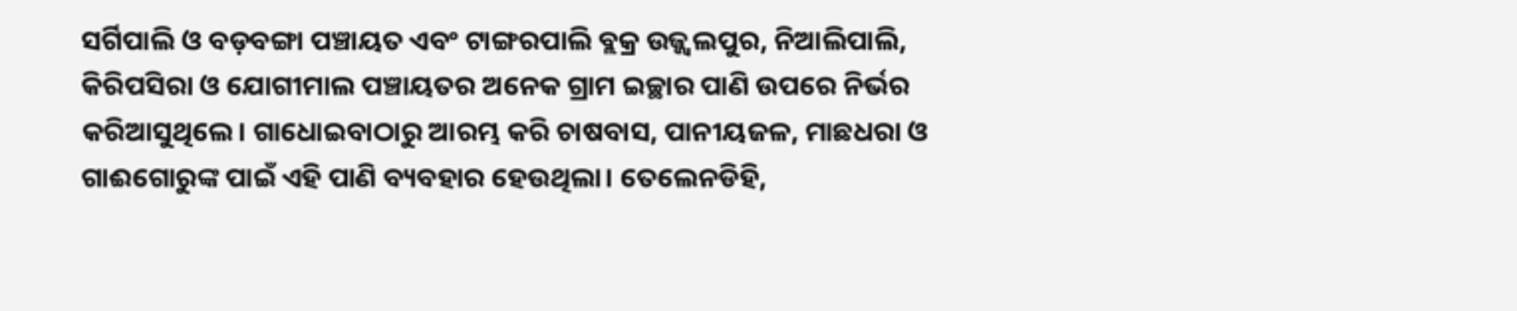ସର୍ଗିପାଲି ଓ ବଡ଼ବଙ୍ଗା ପଞ୍ଚାୟତ ଏବଂ ଟାଙ୍ଗରପାଲି ବ୍ଲକ୍ର ଉଜ୍ଜ୍ବଲପୁର, ନିଆଲିପାଲି, କିରିପସିରା ଓ ଯୋଗୀମାଲ ପଞ୍ଚାୟତର ଅନେକ ଗ୍ରାମ ଇଚ୍ଛାର ପାଣି ଉପରେ ନିର୍ଭର କରିଆସୁଥିଲେ। ଗାଧୋଇବାଠାରୁ ଆରମ୍ଭ କରି ଚାଷବାସ, ପାନୀୟଜଳ, ମାଛଧରା ଓ ଗାଈଗୋରୁଙ୍କ ପାଇଁ ଏହି ପାଣି ବ୍ୟବହାର ହେଉଥିଲା। ତେଲେନଡିହି,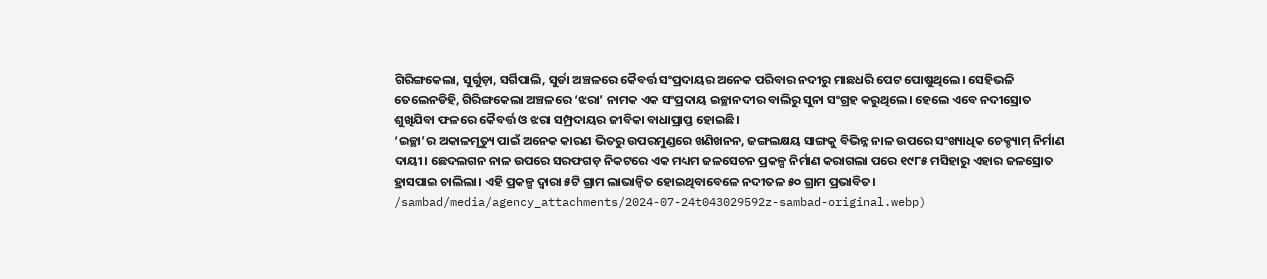ଗିରିଙ୍ଗକେଲା, ସୁର୍ଗୁଡ଼ା, ସର୍ଗିପାଲି, ସୁର୍ଡା ଅଞ୍ଚଳରେ କୈବର୍ତ୍ତ ସଂପ୍ରଦାୟର ଅନେକ ପରିବାର ନଦୀରୁ ମାଛଧରି ପେଟ ପୋଷୁଥିଲେ। ସେହିଭଳି ତେଲେନଡିହି, ଗିରିଙ୍ଗକେଲା ଅଞ୍ଚଳରେ ‘ଝରା’ ନାମକ ଏକ ସଂପ୍ରଦାୟ ଇଚ୍ଛାନଦୀର ବାଲିରୁ ସୁନା ସଂଗ୍ରହ କରୁଥିଲେ। ହେଲେ ଏବେ ନଦୀସ୍ରୋତ ଶୁଖିଯିବା ଫଳରେ କୈବର୍ତ୍ତ ଓ ଝରା ସମ୍ପ୍ରଦାୟର ଜୀବିକା ବାଧାପ୍ରାପ୍ତ ହୋଇଛି।
‘ଇଚ୍ଛା’ର ଅକାଳମୃତ୍ୟୁ ପାଇଁ ଅନେକ କାରଣ ଭିତରୁ ଉପରମୁଣ୍ଡରେ ଖଣିଖନନ, ଜଙ୍ଗଲକ୍ଷୟ ସାଙ୍ଗକୁ ବିଭିନ୍ନ ନାଳ ଉପରେ ସଂଖ୍ୟାଧିକ ଚେକ୍ଡ୍ୟାମ୍ ନିର୍ମାଣ ଦାୟୀ। ଛେଦଲଗନ ନାଳ ଉପରେ ସରଫଗଡ଼ ନିକଟରେ ଏକ ମଧ୍ୟମ ଜଳସେଚନ ପ୍ରକଳ୍ପ ନିର୍ମାଣ କରାଗଲା ପରେ ୧୯୮୫ ମସିହାରୁ ଏହାର ଜଳସ୍ରୋତ ହ୍ରାସପାଇ ଚାଲିଲା। ଏହି ପ୍ରକଳ୍ପ ଦ୍ବାରା ୫ଟି ଗ୍ରାମ ଲାଭାନ୍ବିତ ହୋଇଥିବାବେଳେ ନଦୀତଳ ୫୦ ଗ୍ରାମ ପ୍ରଭାବିତ।
/sambad/media/agency_attachments/2024-07-24t043029592z-sambad-original.webp)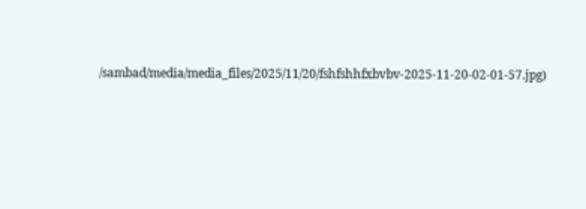/sambad/media/media_files/2025/11/20/fshfshhfxbvbv-2025-11-20-02-01-57.jpg)